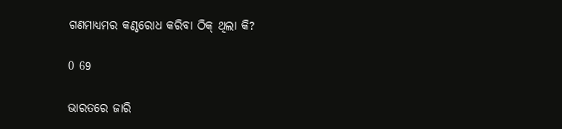ଗଣମାଧ୍ୟମର କଣ୍ଠରୋଧ କରିବା ଠିକ୍ ଥିଲା କି?

0 69

ଭାରତରେ ଜାରି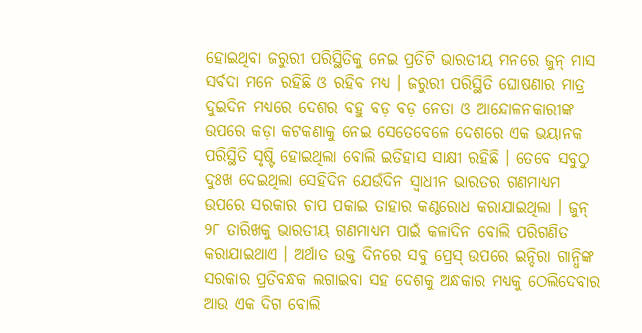ହୋଇଥିବା ଜରୁରୀ ପରିସ୍ଥିତିକୁ ନେଇ ପ୍ରତିଟି ଭାରତୀୟ ମନରେ ଜୁନ୍ ମାସ ସର୍ବଦା ମନେ ରହିଛି ଓ ରହିବ ମଧ୍ୟ । ଜରୁରୀ ପରିସ୍ଥିତି ଘୋଷଣାର ମାତ୍ର ଦୁଇଦିନ ମଧ୍ୟରେ ଦେଶର ବହୁ ବଡ଼ ବଡ଼ ନେତା ଓ ଆନ୍ଦୋଳନକାରୀଙ୍କ ଉପରେ କଡ଼ା କଟକଣାକୁ ନେଇ ସେତେବେଳେ ଦେଶରେ ଏକ ଭୟାନକ ପରିସ୍ଥିତି ସୃଷ୍ଟି ହୋଇଥିଲା ବୋଲି ଇତିହାସ ସାକ୍ଷୀ ରହିଛି । ତେବେ ସବୁଠୁ ଦୁଃଖ ଦେଇଥିଲା ସେହିଦିନ ଯେଉଁଦିନ ସ୍ୱାଧୀନ ଭାରତର ଗଣମାଧ୍ୟମ ଉପରେ ସରକାର ଚାପ ପକାଇ ତାହାର କଣ୍ଠରୋଧ କରାଯାଇଥିଲା । ଜୁନ୍ ୨୮ ତାରିଖକୁ ଭାରତୀୟ ଗଣମାଧ୍ୟମ ପାଇଁ କଳାଦିନ ବୋଲି ପରିଗଣିତ କରାଯାଇଥାଏ । ଅର୍ଥାତ ଉକ୍ତ ଦିନରେ ସବୁ ପ୍ରେସ୍ ଉପରେ ଇନ୍ଦିରା ଗାନ୍ଧିଙ୍କ ସରକାର ପ୍ରତିବନ୍ଧକ ଲଗାଇବା ସହ ଦେଶକୁ ଅନ୍ଧକାର ମଧ୍ୟକୁ ଠେଲିଦେବାର ଆଉ ଏକ ଦିଗ ବୋଲି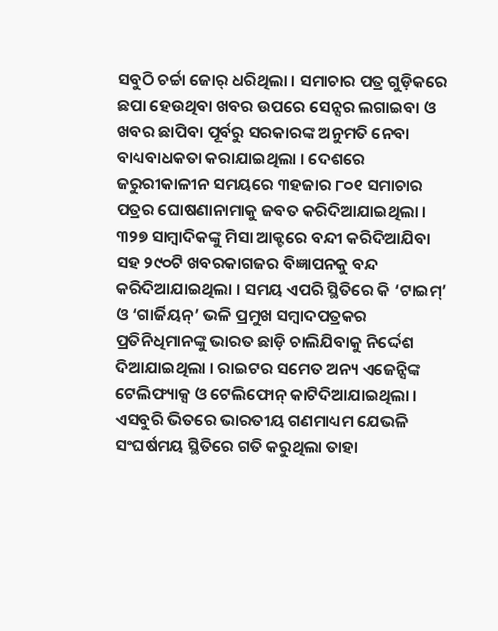ସବୁଠି ଚର୍ଚ୍ଚା ଜୋର୍ ଧରିଥିଲା । ସମାଚାର ପତ୍ର ଗୁଡ଼ିକରେ ଛପା ହେଉଥିବା ଖବର ଉପରେ ସେନ୍ସର ଲଗାଇବା ଓ ଖବର ଛାପିବା ପୂର୍ବରୁ ସରକାରଙ୍କ ଅନୁମତି ନେବା ବାଧ୍ୟବାଧକତା କରାଯାଇଥିଲା । ଦେଶରେ ଜରୁରୀକାଳୀନ ସମୟରେ ୩ହଜାର ୮୦୧ ସମାଚାର ପତ୍ରର ଘୋଷଣାନାମାକୁ ଜବତ କରିଦିଆଯାଇଥିଲା । ୩୨୭ ସାମ୍ବାଦିକଙ୍କୁ ମିସା ଆକ୍ଟରେ ବନ୍ଦୀ କରିଦିଆଯିବା ସହ ୨୯୦ଟି ଖବରକାଗଜର ବିଜ୍ଞାପନକୁ ବନ୍ଦ କରିଦିଆଯାଇଥିଲା । ସମୟ ଏପରି ସ୍ଥିତିରେ କି ‘ଟାଇମ୍’ ଓ ‘ଗାର୍ଜିୟନ୍’ ଭଳି ପ୍ରମୁଖ ସମ୍ବାଦପତ୍ରକର ପ୍ରତିନିଧିମାନଙ୍କୁ ଭାରତ ଛାଡ଼ି ଚାଲିଯିବାକୁ ନିର୍ଦ୍ଦେଶ ଦିଆଯାଇଥିଲା । ରାଇଟର ସମେତ ଅନ୍ୟ ଏଜେନ୍ସିଙ୍କ ଟେଲିଫ୍ୟାକ୍ସ ଓ ଟେଲିଫୋନ୍ କାଟିଦିଆଯାଇଥିଲା । ଏସବୁରି ଭିତରେ ଭାରତୀୟ ଗଣମାଧ୍ୟମ ଯେଭଳି ସଂଘର୍ଷମୟ ସ୍ଥିତିରେ ଗତି କରୁଥିଲା ତାହା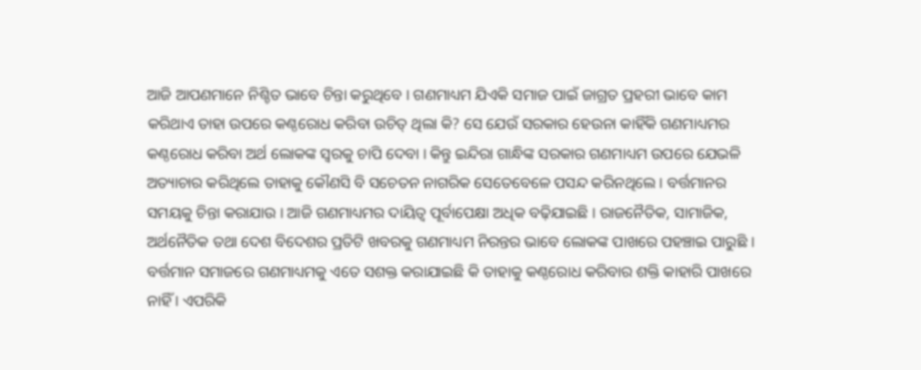ଆଜି ଆପଣମାନେ ନିଶ୍ଚିତ ଭାବେ ଚିନ୍ତା କରୁଥିବେ । ଗଣମାଧ୍ୟମ ଯିଏକି ସମାଜ ପାଇଁ ଜାଗ୍ରତ ପ୍ରହରୀ ଭାବେ କାମ କରିଥାଏ ତାହା ଉପରେ କଣ୍ଠରୋଧ କରିବା ଉଚିତ୍ ଥିଲା କି? ସେ ଯେଉଁ ସରକାର ହେଉନା କାହିଁକି ଗଣମାଧ୍ୟମର କଣ୍ଠରୋଧ କରିବା ଅର୍ଥ ଲୋକଙ୍କ ସ୍ୱରକୁ ଚାପି ଦେବା । କିନ୍ତୁ ଇନ୍ଦିରା ଗାନ୍ଧିଙ୍କ ସରକାର ଗଣମାଧ୍ୟମ ଉପରେ ଯେଭଳି ଅତ୍ୟାଚାର କରିଥିଲେ ତାହାକୁ କୌଣସି ବି ସଚେତନ ନାଗରିକ ସେତେବେଳେ ପସନ୍ଦ କରିନଥିଲେ । ବର୍ତ୍ତମାନର ସମୟକୁ ଚିନ୍ତା କରାଯାଉ । ଆଜି ଗଣମାଧ୍ୟମର ଦାୟିତ୍ୱ ପୂର୍ବାପେକ୍ଷା ଅଧିକ ବଢ଼ିଯାଇଛି । ରାଜନୈତିକ, ସାମାଜିକ, ଅର୍ଥନୈତିକ ତଥା ଦେଶ ବିଦେଶର ପ୍ରତିଟି ଖବରକୁ ଗଣମାଧ୍ୟମ ନିରନ୍ତର ଭାବେ ଲୋକଙ୍କ ପାଖରେ ପହଞ୍ଚାଇ ପାରୁଛି । ବର୍ତ୍ତମାନ ସମାଜରେ ଗଣମାଧ୍ୟମକୁ ଏତେ ସଶକ୍ତ କରାଯାଇଛି କି ତାହାକୁ କଣ୍ଠରୋଧ କରିବାର ଶକ୍ତି କାହାରି ପାଖରେ ନାହିଁ । ଏପରିକି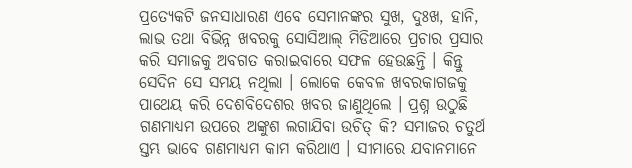ପ୍ରତ୍ୟେକଟି ଜନସାଧାରଣ ଏବେ ସେମାନଙ୍କର ସୁଖ, ଦୁଃଖ, ହାନି, ଲାଭ ତଥା ବିଭିନ୍ନ ଖବରକୁ ସୋସିଆଲ୍ ମିଡିଆରେ ପ୍ରଚାର ପ୍ରସାର କରି ସମାଜକୁ ଅବଗତ କରାଇବାରେ ସଫଳ ହେଉଛନ୍ତି । କିନ୍ତୁ ସେଦିନ ସେ ସମୟ ନଥିଲା । ଲୋକେ କେବଳ ଖବରକାଗଜକୁ ପାଥେୟ କରି ଦେଶବିଦେଶର ଖବର ଜାଣୁଥିଲେ । ପ୍ରଶ୍ନ ଉଠୁଛି ଗଣମାଧ୍ୟମ ଉପରେ ଅଙ୍କୁଶ ଲଗାଯିବା ଉଚିତ୍ କି? ସମାଜର ଚତୁର୍ଥ ସ୍ତମ୍ଭ ଭାବେ ଗଣମାଧ୍ୟମ କାମ କରିଥାଏ । ସୀମାରେ ଯବାନମାନେ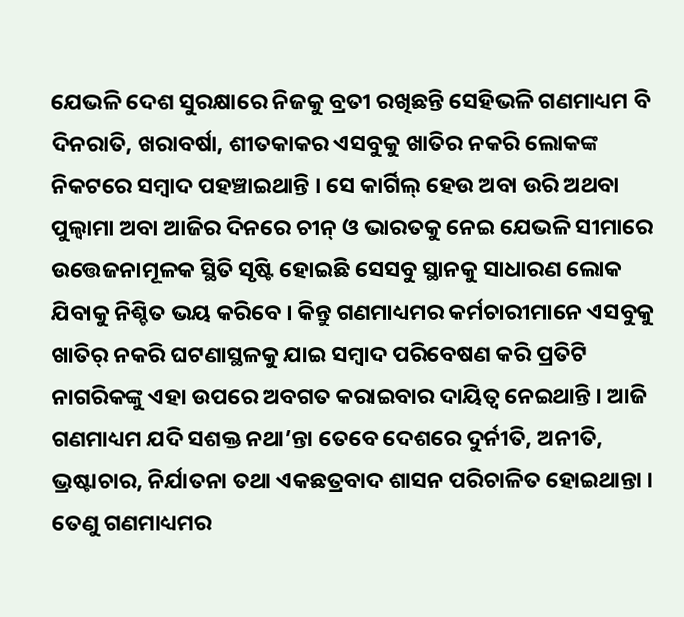ଯେଭଳି ଦେଶ ସୁରକ୍ଷାରେ ନିଜକୁ ବ୍ରତୀ ରଖିଛନ୍ତି ସେହିଭଳି ଗଣମାଧ୍ୟମ ବି ଦିନରାତି, ଖରାବର୍ଷା, ଶୀତକାକର ଏସବୁକୁ ଖାତିର ନକରି ଲୋକଙ୍କ ନିକଟରେ ସମ୍ବାଦ ପହଞ୍ଚାଇଥାନ୍ତି । ସେ କାର୍ଗିଲ୍ ହେଉ ଅବା ଉରି ଅଥବା ପୁଲ୍ୱାମା ଅବା ଆଜିର ଦିନରେ ଚୀନ୍ ଓ ଭାରତକୁ ନେଇ ଯେଭଳି ସୀମାରେ ଉତ୍ତେଜନାମୂଳକ ସ୍ଥିତି ସୃଷ୍ଟି ହୋଇଛି ସେସବୁ ସ୍ଥାନକୁ ସାଧାରଣ ଲୋକ ଯିବାକୁ ନିଶ୍ଚିତ ଭୟ କରିବେ । କିନ୍ତୁ ଗଣମାଧ୍ୟମର କର୍ମଚାରୀମାନେ ଏସବୁକୁ ଖାତିର୍ ନକରି ଘଟଣାସ୍ଥଳକୁ ଯାଇ ସମ୍ବାଦ ପରିବେଷଣ କରି ପ୍ରତିଟି ନାଗରିକଙ୍କୁ ଏହା ଉପରେ ଅବଗତ କରାଇବାର ଦାୟିତ୍ୱ ନେଇଥାନ୍ତି । ଆଜି ଗଣମାଧ୍ୟମ ଯଦି ସଶକ୍ତ ନଥା’ନ୍ତା ତେବେ ଦେଶରେ ଦୁର୍ନୀତି, ଅନୀତି, ଭ୍ରଷ୍ଟାଚାର, ନିର୍ଯାତନା ତଥା ଏକଛତ୍ରବାଦ ଶାସନ ପରିଚାଳିତ ହୋଇଥାନ୍ତା । ତେଣୁ ଗଣମାଧ୍ୟମର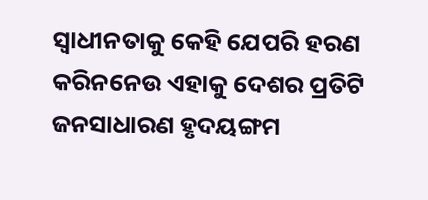ସ୍ୱାଧୀନତାକୁ କେହି ଯେପରି ହରଣ କରିନନେଉ ଏହାକୁ ଦେଶର ପ୍ରତିଟି ଜନସାଧାରଣ ହୃଦୟଙ୍ଗମ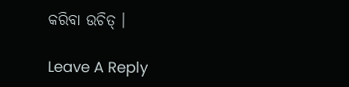କରିବା ଉଚିତ୍ ।

Leave A Reply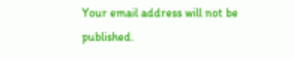Your email address will not be published.